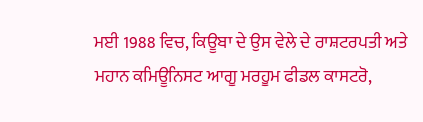ਮਈ 1988 ਵਿਚ, ਕਿਊਬਾ ਦੇ ਉਸ ਵੇਲੇ ਦੇ ਰਾਸ਼ਟਰਪਤੀ ਅਤੇ ਮਹਾਨ ਕਮਿਊਨਿਸਟ ਆਗੂ ਮਰਹੂਮ ਫੀਡਲ ਕਾਸਟਰੋ,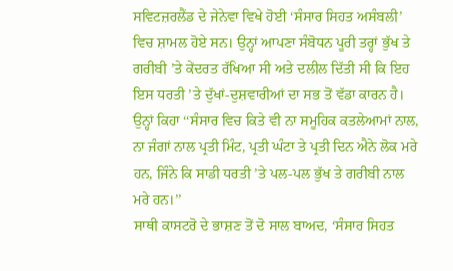ਸਵਿਟਜ਼ਰਲੈਂਡ ਦੇ ਜੇਨੇਵਾ ਵਿਖੇ ਹੋਈ ‘ਸੰਸਾਰ ਸਿਹਤ ਅਸੰਬਲੀ’ ਵਿਚ ਸ਼ਾਮਲ ਹੋਏ ਸਨ। ਉਨ੍ਹਾਂ ਆਪਣਾ ਸੰਬੋਧਨ ਪੂਰੀ ਤਰ੍ਹਾਂ ਭੁੱਖ ਤੇ ਗਰੀਬੀ ’ਤੇ ਕੇਂਦਰਤ ਰੱਖਿਆ ਸੀ ਅਤੇ ਦਲੀਲ ਦਿੱਤੀ ਸੀ ਕਿ ਇਹ ਇਸ ਧਰਤੀ ’ਤੇ ਦੁੱਖਾਂ-ਦੁਸ਼ਵਾਰੀਆਂ ਦਾ ਸਭ ਤੋਂ ਵੱਡਾ ਕਾਰਨ ਹੈ। ਉਨ੍ਹਾਂ ਕਿਹਾ ‘‘ਸੰਸਾਰ ਵਿਚ ਕਿਤੇ ਵੀ ਨਾ ਸਮੂਹਿਕ ਕਤਲੇਆਮਾਂ ਨਾਲ, ਨਾ ਜੰਗਾਂ ਨਾਲ ਪ੍ਰਤੀ ਮਿੰਟ, ਪ੍ਰਤੀ ਘੰਟਾ ਤੇ ਪ੍ਰਤੀ ਦਿਨ ਐਨੇ ਲੋਕ ਮਰੇ ਹਨ, ਜਿੰਨੇ ਕਿ ਸਾਡੀ ਧਰਤੀ ’ਤੇ ਪਲ-ਪਲ ਭੁੱਖ ਤੇ ਗਰੀਬੀ ਨਾਲ ਮਰੇ ਹਨ।’’
ਸਾਥੀ ਕਾਸਟਰੋ ਦੇ ਭਾਸ਼ਣ ਤੋਂ ਦੋ ਸਾਲ ਬਾਅਦ, ‘ਸੰਸਾਰ ਸਿਹਤ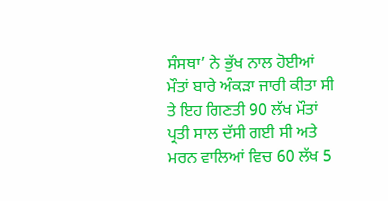ਸੰਸਥਾ’ ਨੇ ਭੁੱਖ ਨਾਲ ਹੋਈਆਂ ਮੌਤਾਂ ਬਾਰੇ ਅੰਕੜਾ ਜਾਰੀ ਕੀਤਾ ਸੀ ਤੇ ਇਹ ਗਿਣਤੀ 90 ਲੱਖ ਮੌਤਾਂ ਪ੍ਰਤੀ ਸਾਲ ਦੱਸੀ ਗਈ ਸੀ ਅਤੇ ਮਰਨ ਵਾਲਿਆਂ ਵਿਚ 60 ਲੱਖ 5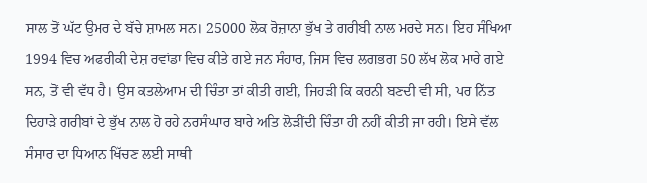ਸਾਲ ਤੋਂ ਘੱਟ ਉਮਰ ਦੇ ਬੱਚੇ ਸ਼ਾਮਲ ਸਨ। 25000 ਲੋਕ ਰੋਜ਼ਾਨਾ ਭੁੱਖ ਤੇ ਗਰੀਬੀ ਨਾਲ ਮਰਦੇ ਸਨ। ਇਹ ਸੰਖਿਆ 1994 ਵਿਚ ਅਫਰੀਕੀ ਦੇਸ਼ ਰਵਾਂਡਾ ਵਿਚ ਕੀਤੇ ਗਏ ਜਨ ਸੰਹਾਰ, ਜਿਸ ਵਿਚ ਲਗਭਗ 50 ਲੱਖ ਲੋਕ ਮਾਰੇ ਗਏ ਸਨ, ਤੋਂ ਵੀ ਵੱਧ ਹੈ। ਉਸ ਕਤਲੇਆਮ ਦੀ ਚਿੰਤਾ ਤਾਂ ਕੀਤੀ ਗਈ, ਜਿਹੜੀ ਕਿ ਕਰਨੀ ਬਣਦੀ ਵੀ ਸੀ, ਪਰ ਨਿੱਤ ਦਿਹਾੜੇ ਗਰੀਬਾਂ ਦੇ ਭੁੱਖ ਨਾਲ ਹੋ ਰਹੇ ਨਰਸੰਘਾਰ ਬਾਰੇ ਅਤਿ ਲੋੜੀਂਦੀ ਚਿੰਤਾ ਹੀ ਨਹੀਂ ਕੀਤੀ ਜਾ ਰਹੀ। ਇਸੇ ਵੱਲ ਸੰਸਾਰ ਦਾ ਧਿਆਨ ਖਿੱਚਣ ਲਈ ਸਾਥੀ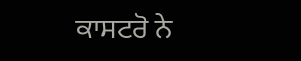ਕਾਸਟਰੋ ਨੇ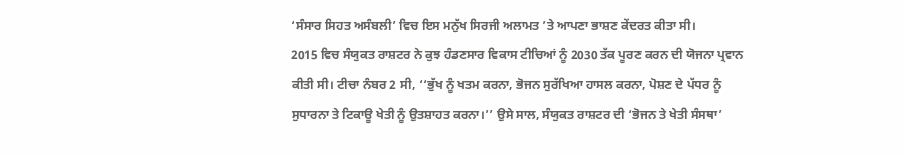‘ਸੰਸਾਰ ਸਿਹਤ ਅਸੰਬਲੀ’ ਵਿਚ ਇਸ ਮਨੁੱਖ ਸਿਰਜੀ ਅਲਾਮਤ ’ਤੇ ਆਪਣਾ ਭਾਸ਼ਣ ਕੇਂਦਰਤ ਕੀਤਾ ਸੀ।
2015 ਵਿਚ ਸੰਯੁਕਤ ਰਾਸ਼ਟਰ ਨੇ ਕੁਝ ਹੰਡਣਸਾਰ ਵਿਕਾਸ ਟੀਚਿਆਂ ਨੂੰ 2030 ਤੱਕ ਪੂਰਣ ਕਰਨ ਦੀ ਯੋਜਨਾ ਪ੍ਰਵਾਨ ਕੀਤੀ ਸੀ। ਟੀਚਾ ਨੰਬਰ 2 ਸੀ, ‘‘ਭੁੱਖ ਨੂੰ ਖਤਮ ਕਰਨਾ, ਭੋਜਨ ਸੁਰੱਖਿਆ ਹਾਸਲ ਕਰਨਾ, ਪੋਸ਼ਣ ਦੇ ਪੱਧਰ ਨੂੰ ਸੁਧਾਰਨਾ ਤੇ ਟਿਕਾਊ ਖੇਤੀ ਨੂੰ ਉਤਸ਼ਾਹਤ ਕਰਨਾ।’’ ਉਸੇ ਸਾਲ, ਸੰਯੁਕਤ ਰਾਸ਼ਟਰ ਦੀ ‘ਭੋਜਨ ਤੇ ਖੇਤੀ ਸੰਸਥਾ’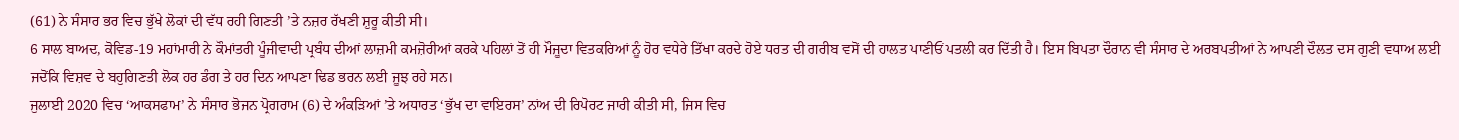(61) ਨੇ ਸੰਸਾਰ ਭਰ ਵਿਚ ਭੁੱਖੇ ਲੋਕਾਂ ਦੀ ਵੱਧ ਰਹੀ ਗਿਣਤੀ ’ਤੇ ਨਜ਼ਰ ਰੱਖਣੀ ਸ਼ੁਰੂ ਕੀਤੀ ਸੀ।
6 ਸਾਲ ਬਾਅਦ, ਕੋਵਿਡ-19 ਮਹਾਂਮਾਰੀ ਨੇ ਕੌਮਾਂਤਰੀ ਪੂੰਜੀਵਾਦੀ ਪ੍ਰਬੰਧ ਦੀਆਂ ਲਾਜ਼ਮੀ ਕਮਜ਼ੋਰੀਆਂ ਕਰਕੇ ਪਹਿਲਾਂ ਤੋਂ ਹੀ ਮੌਜੂਦਾ ਵਿਤਕਰਿਆਂ ਨੂੰ ਹੋਰ ਵਧੇਰੇ ਤਿੱਖਾ ਕਰਦੇ ਹੋਏ ਧਰਤ ਦੀ ਗਰੀਬ ਵਸੋਂ ਦੀ ਹਾਲਤ ਪਾਣੀਓਂ ਪਤਲੀ ਕਰ ਦਿੱਤੀ ਹੈ। ਇਸ ਬਿਪਤਾ ਦੌਰਾਨ ਵੀ ਸੰਸਾਰ ਦੇ ਅਰਬਪਤੀਆਂ ਨੇ ਆਪਣੀ ਦੌਲਤ ਦਸ ਗੁਣੀ ਵਧਾਅ ਲਈ ਜਦੋਂਕਿ ਵਿਸ਼ਵ ਦੇ ਬਹੁਗਿਣਤੀ ਲੋਕ ਹਰ ਡੰਗ ਤੇ ਹਰ ਦਿਨ ਆਪਣਾ ਢਿਡ ਭਰਨ ਲਈ ਜੂਝ ਰਹੇ ਸਨ।
ਜੁਲਾਈ 2020 ਵਿਚ ‘ਆਕਸਫਾਮ’ ਨੇ ਸੰਸਾਰ ਭੋਜਨ ਪ੍ਰੋਗਰਾਮ (6) ਦੇ ਅੰਕੜਿਆਂ ’ਤੇ ਅਧਾਰਤ ‘ਭੁੱਖ ਦਾ ਵਾਇਰਸ’ ਨਾਂਅ ਦੀ ਰਿਪੋਰਟ ਜਾਰੀ ਕੀਤੀ ਸੀ, ਜਿਸ ਵਿਚ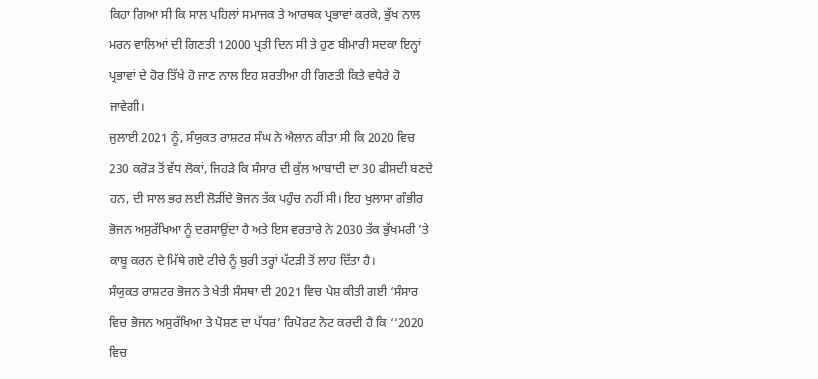ਕਿਹਾ ਗਿਆ ਸੀ ਕਿ ਸਾਲ ਪਹਿਲਾਂ ਸਮਾਜਕ ਤੇ ਆਰਥਕ ਪ੍ਰਭਾਵਾਂ ਕਰਕੇ, ਭੁੱਖ ਨਾਲ ਮਰਨ ਵਾਲਿਆਂ ਦੀ ਗਿਣਤੀ 12000 ਪ੍ਰਤੀ ਦਿਨ ਸੀ ਤੇ ਹੁਣ ਬੀਮਾਰੀ ਸਦਕਾ ਇਨ੍ਹਾਂ ਪ੍ਰਭਾਵਾਂ ਦੇ ਹੋਰ ਤਿੱਖੇ ਹੋ ਜਾਣ ਨਾਲ ਇਹ ਸ਼ਰਤੀਆ ਹੀ ਗਿਣਤੀ ਕਿਤੇ ਵਧੇਰੇ ਹੋ ਜਾਵੇਗੀ।
ਜੁਲਾਈ 2021 ਨੂੰ, ਸੰਯੁਕਤ ਰਾਸ਼ਟਰ ਸੰਘ ਨੇ ਐਲਾਨ ਕੀਤਾ ਸੀ ਕਿ 2020 ਵਿਚ 230 ਕਰੋੜ ਤੋਂ ਵੱਧ ਲੋਕਾਂ, ਜਿਹੜੇ ਕਿ ਸੰਸਾਰ ਦੀ ਕੁੱਲ ਆਬਾਦੀ ਦਾ 30 ਫੀਸਦੀ ਬਣਦੇ ਹਨ, ਦੀ ਸਾਲ ਭਰ ਲਈ ਲੋੜੀਂਦੇ ਭੋਜਨ ਤੱਕ ਪਹੁੰਚ ਨਹੀਂ ਸੀ। ਇਹ ਖੁਲਾਸਾ ਗੰਭੀਰ ਭੋਜਨ ਅਸੁਰੱਖਿਆ ਨੂੰ ਦਰਸਾਉਂਦਾ ਹੈ ਅਤੇ ਇਸ ਵਰਤਾਰੇ ਨੇ 2030 ਤੱਕ ਭੁੱਖਮਰੀ ’ਤੇ ਕਾਬੂ ਕਰਨ ਦੇ ਮਿੱਥੇ ਗਏ ਟੀਚੇ ਨੂੰ ਬੁਰੀ ਤਰ੍ਹਾਂ ਪੱਟੜੀ ਤੋਂ ਲਾਹ ਦਿੱਤਾ ਹੈ।
ਸੰਯੁਕਤ ਰਾਸ਼ਟਰ ਭੋਜਨ ਤੇ ਖੇਤੀ ਸੰਸਥਾ ਦੀ 2021 ਵਿਚ ਪੇਸ਼ ਕੀਤੀ ਗਈ ‘ਸੰਸਾਰ ਵਿਚ ਭੋਜਨ ਅਸੁਰੱਖਿਆ ਤੇ ਪੋਸ਼ਣ ਦਾ ਪੱਧਰ’ ਰਿਪੋਰਟ ਨੋਟ ਕਰਦੀ ਹੈ ਕਿ ‘‘2020 ਵਿਚ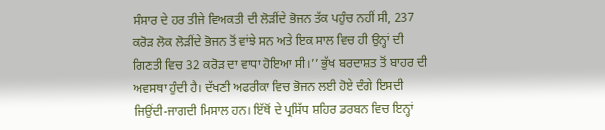ਸੰਸਾਰ ਦੇ ਹਰ ਤੀਜੇ ਵਿਅਕਤੀ ਦੀ ਲੋੜੀਂਦੇ ਭੋਜਨ ਤੱਕ ਪਹੁੰਚ ਨਹੀਂ ਸੀ, 237 ਕਰੋੜ ਲੋਕ ਲੋੜੀਂਦੇ ਭੋਜਨ ਤੋਂ ਵਾਂਝੇ ਸਨ ਅਤੇ ਇਕ ਸਾਲ ਵਿਚ ਹੀ ਉਨ੍ਹਾਂ ਦੀ ਗਿਣਤੀ ਵਿਚ 32 ਕਰੋੜ ਦਾ ਵਾਧਾ ਹੋਇਆ ਸੀ।’’ ਭੁੱਖ ਬਰਦਾਸ਼ਤ ਤੋਂ ਬਾਹਰ ਦੀ ਅਵਸਥਾ ਹੁੰਦੀ ਹੈ। ਦੱਖਣੀ ਅਫਰੀਕਾ ਵਿਚ ਭੋਜਨ ਲਈ ਹੋਏ ਦੰਗੇ ਇਸਦੀ ਜਿਉਂਦੀ-ਜਾਗਦੀ ਮਿਸਾਲ ਹਨ। ਇੱਥੋਂ ਦੇ ਪ੍ਰਸਿੱਧ ਸ਼ਹਿਰ ਡਰਬਨ ਵਿਚ ਇਨ੍ਹਾਂ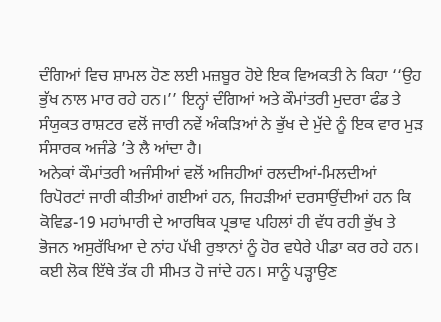ਦੰਗਿਆਂ ਵਿਚ ਸ਼ਾਮਲ ਹੋਣ ਲਈ ਮਜ਼ਬੂਰ ਹੋਏ ਇਕ ਵਿਅਕਤੀ ਨੇ ਕਿਹਾ ‘‘ਉਹ ਭੁੱਖ ਨਾਲ ਮਾਰ ਰਹੇ ਹਨ।’’ ਇਨ੍ਹਾਂ ਦੰਗਿਆਂ ਅਤੇ ਕੌਮਾਂਤਰੀ ਮੁਦਰਾ ਫੰਡ ਤੇ ਸੰਯੁਕਤ ਰਾਸ਼ਟਰ ਵਲੋਂ ਜਾਰੀ ਨਵੇਂ ਅੰਕੜਿਆਂ ਨੇ ਭੁੱਖ ਦੇ ਮੁੱਦੇ ਨੂੰ ਇਕ ਵਾਰ ਮੁੜ ਸੰਸਾਰਕ ਅਜੰਡੇ ’ਤੇ ਲੈ ਆਂਦਾ ਹੈ।
ਅਨੇਕਾਂ ਕੌਮਾਂਤਰੀ ਅਜੰਸੀਆਂ ਵਲੋਂ ਅਜਿਹੀਆਂ ਰਲਦੀਆਂ-ਮਿਲਦੀਆਂ ਰਿਪੋਰਟਾਂ ਜਾਰੀ ਕੀਤੀਆਂ ਗਈਆਂ ਹਨ, ਜਿਹੜੀਆਂ ਦਰਸਾਉਂਦੀਆਂ ਹਨ ਕਿ ਕੋਵਿਡ-19 ਮਹਾਂਮਾਰੀ ਦੇ ਆਰਥਿਕ ਪ੍ਰਭਾਵ ਪਹਿਲਾਂ ਹੀ ਵੱਧ ਰਹੀ ਭੁੱਖ ਤੇ ਭੋਜਨ ਅਸੁਰੱਖਿਆ ਦੇ ਨਾਂਹ ਪੱਖੀ ਰੁਝਾਨਾਂ ਨੂੰ ਹੋਰ ਵਧੇਰੇ ਪੀਡਾ ਕਰ ਰਹੇ ਹਨ। ਕਈ ਲੋਕ ਇੱਥੇ ਤੱਕ ਹੀ ਸੀਮਤ ਹੋ ਜਾਂਦੇ ਹਨ। ਸਾਨੂੰ ਪੜ੍ਹਾਉਣ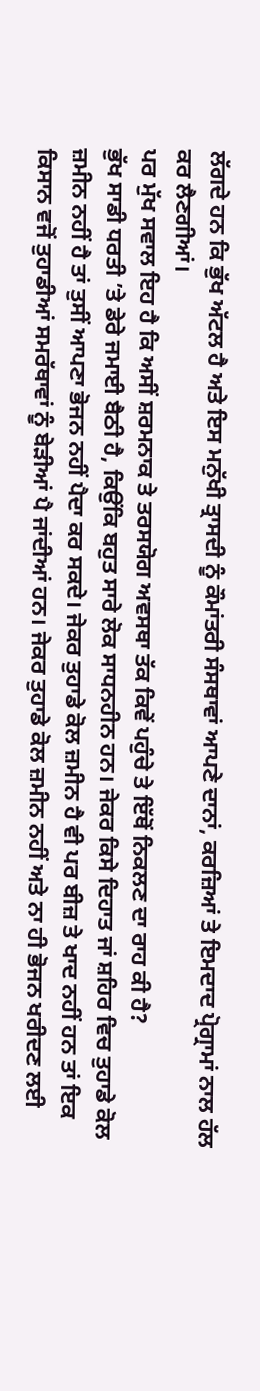ਲੱਗਦੇ ਹਨ ਕਿ ਭੁੱਖ ਅੱਟਲ ਹੈ ਅਤੇ ਇਸ ਮਨੁੱਖੀ ਤ੍ਰਾਸਦੀ ਨੂੰ ਕੌਮਾਂਤਰੀ ਸੰਸਥਾਵਾਂ ਆਪਣੇ ਦਾਨਾਂ, ਕਰਜ਼ਿਆਂ ਤੇ ਇਮਦਾਦ ਪ੍ਰੋਗ੍ਰਾਮਾਂ ਨਾਲ ਹੱਲ ਕਰ ਲੈਣਗੀਆਂ।
ਪਰ ਮੁੱਖ ਸਵਾਲ ਇਹ ਹੈ ਕਿ ਅਸੀਂ ਸ਼ਰਮਨਾਕ ਤੇ ਤਰਸਯੋਗ ਅਵਸਥਾ ਤੱਕ ਕਿਵੇਂ ਪਹੁੰਚੇ ਤੇ ਇੱਥੋਂ ਨਿਕਲਣ ਦਾ ਰਾਹ ਕੀ ਹੈ?
ਭੁੱਖ ਸਾਡੀ ਧਰਤੀ ’ਤੇ ਡੇਰੇ ਜਮਾਈ ਬੈਠੀ ਹੈ, ਕਿਉਂਕਿ ਬਹੁਤ ਸਾਰੇ ਲੋਕ ਸਾਧਨਹੀਨ ਹਨ। ਜੇਕਰ ਕਿਸੇ ਦਿਹਾਤ ਜਾਂ ਸ਼ਹਿਰ ਵਿਚ ਤੁਹਾਡੇ ਕੋਲ ਜ਼ਮੀਨ ਨਹੀਂ ਹੈ ਤਾਂ ਤੁਸੀਂ ਆਪਣਾ ਭੋਜਨ ਨਹੀਂ ਪੈਦਾ ਕਰ ਸਕਦੇ। ਜੇਕਰ ਤੁਹਾਡੇ ਕੋਲ ਜ਼ਮੀਨ ਹੈ ਵੀ ਪਰ ਬੀਜ਼ ਤੇ ਖਾਦ ਨਹੀਂ ਹਨ ਤਾਂ ਇਕ ਕਿਸਾਨ ਵਜੋਂ ਤੁਹਾਡੀਆਂ ਸਮਰੱਥਾਵਾਂ ਨੂੰ ਬੇੜੀਆਂ ਪੈ ਜਾਂਦੀਆਂ ਹਨ। ਜੇਕਰ ਤੁਹਾਡੇ ਕੋਲ ਜ਼ਮੀਨ ਨਹੀਂ ਅਤੇ ਨਾ ਹੀ ਭੋਜਨ ਖਰੀਦਣ ਲਈ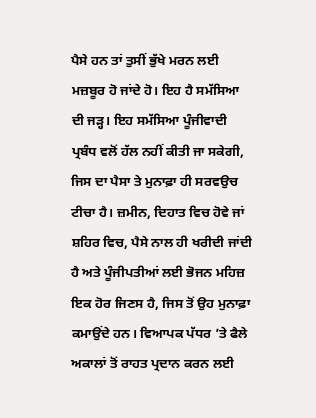ਪੈਸੇ ਹਨ ਤਾਂ ਤੁਸੀਂ ਭੁੱਖੇ ਮਰਨ ਲਈ ਮਜ਼ਬੂਰ ਹੋ ਜਾਂਦੇ ਹੋ। ਇਹ ਹੈ ਸਮੱਸਿਆ ਦੀ ਜੜ੍ਹ। ਇਹ ਸਮੱਸਿਆ ਪੂੰਜੀਵਾਦੀ ਪ੍ਰਬੰਧ ਵਲੋਂ ਹੱਲ ਨਹੀਂ ਕੀਤੀ ਜਾ ਸਕੇਗੀ, ਜਿਸ ਦਾ ਪੈਸਾ ਤੇ ਮੁਨਾਫ਼ਾ ਹੀ ਸਰਵਉਚ ਟੀਚਾ ਹੈ। ਜ਼ਮੀਨ, ਦਿਹਾਤ ਵਿਚ ਹੋਵੇ ਜਾਂ ਸ਼ਹਿਰ ਵਿਚ, ਪੈਸੇ ਨਾਲ ਹੀ ਖਰੀਦੀ ਜਾਂਦੀ ਹੈ ਅਤੇ ਪੂੰਜੀਪਤੀਆਂ ਲਈ ਭੋਜਨ ਮਹਿਜ਼ ਇਕ ਹੋਰ ਜਿਣਸ ਹੈ, ਜਿਸ ਤੋਂ ਉਹ ਮੁਨਾਫ਼ਾ ਕਮਾਉਂਦੇ ਹਨ। ਵਿਆਪਕ ਪੱਧਰ ’ਤੇ ਫੈਲੇ ਅਕਾਲਾਂ ਤੋਂ ਰਾਹਤ ਪ੍ਰਦਾਨ ਕਰਨ ਲਈ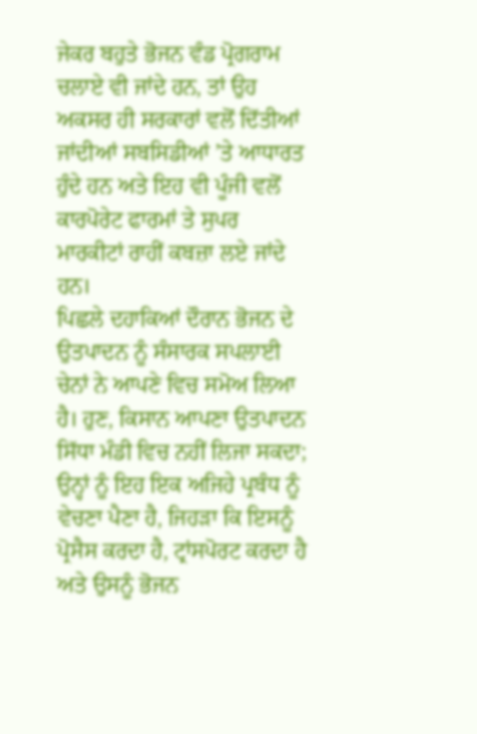ਜੇਕਰ ਬਹੁਤੇ ਭੋਜਨ ਵੰਡ ਪ੍ਰੋਗਰਾਮ ਚਲਾਏ ਵੀ ਜਾਂਦੇ ਹਨ, ਤਾਂ ਉਹ ਅਕਸਰ ਹੀ ਸਰਕਾਰਾਂ ਵਲੋਂ ਦਿੱਤੀਆਂ ਜਾਂਦੀਆਂ ਸਬਸਿਡੀਆਂ ’ਤੇ ਆਧਾਰਤ ਹੁੰਦੇ ਹਨ ਅਤੇ ਇਹ ਵੀ ਪੂੰਜੀ ਵਲੋਂ ਕਾਰਪੋਰੇਟ ਫਾਰਮਾਂ ਤੇ ਸੁਪਰ ਮਾਰਕੀਟਾਂ ਰਾਹੀਂ ਕਬਜ਼ਾ ਲਏ ਜਾਂਦੇ ਹਨ।
ਪਿਛਲੇ ਦਹਾਕਿਆਂ ਦੌਰਾਨ ਭੋਜਨ ਦੇ ਉਤਪਾਦਨ ਨੂੰ ਸੰਸਾਰਕ ਸਪਲਾਈ ਚੇਨਾਂ ਨੇ ਆਪਣੇ ਵਿਚ ਸਮੋਅ ਲਿਆ ਹੈ। ਹੁਣ, ਕਿਸਾਨ ਆਪਣਾ ਉਤਪਾਦਨ ਸਿੱਧਾ ਮੰਡੀ ਵਿਚ ਨਹੀਂ ਲਿਜਾ ਸਕਦਾ; ਉਨ੍ਹਾਂ ਨੂੰ ਇਹ ਇਕ ਅਜਿਹੇ ਪ੍ਰਬੰਧ ਨੂੰ ਵੇਚਣਾ ਪੈਣਾ ਹੈ, ਜਿਹੜਾ ਕਿ ਇਸਨੂੰ ਪ੍ਰੋਸੈਸ ਕਰਦਾ ਹੈ, ਟ੍ਰਾਂਸਪੋਰਟ ਕਰਦਾ ਹੈ ਅਤੇ ਉਸਨੂੰ ਭੋਜਨ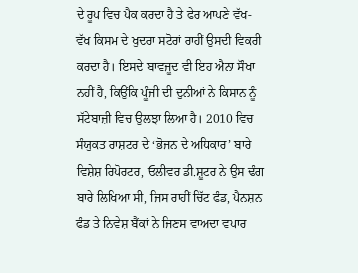ਦੇ ਰੂਪ ਵਿਚ ਪੈਕ ਕਰਦਾ ਹੈ ਤੇ ਫੇਰ ਆਪਣੇ ਵੱਖ-ਵੱਖ ਕਿਸਮ ਦੇ ਖੁਦਰਾ ਸਟੋਰਾਂ ਰਾਹੀਂ ਉਸਦੀ ਵਿਕਰੀ ਕਰਦਾ ਹੈ। ਇਸਦੇ ਬਾਵਜੂਦ ਵੀ ਇਹ ਐਨਾ ਸੌਖਾ ਨਹੀਂ ਹੈ, ਕਿਉਂਕਿ ਪੂੰਜੀ ਦੀ ਦੁਨੀਆਂ ਨੇ ਕਿਸਾਨ ਨੂੰ ਸੱਟੇਬਾਜ਼ੀ ਵਿਚ ਉਲਝਾ ਲਿਆ ਹੈ। 2010 ਵਿਚ ਸੰਯੁਕਤ ਰਾਸ਼ਟਰ ਦੇ ‘ਭੋਜਨ ਦੇ ਅਧਿਕਾਰ’ ਬਾਰੇ ਵਿਸ਼ੇਸ਼ ਰਿਪੋਰਟਰ, ਓਲੀਵਰ ਡੀ.ਸ਼ੂਟਰ ਨੇ ਉਸ ਢੰਗ ਬਾਰੇ ਲਿਖਿਆ ਸੀ, ਜਿਸ ਰਾਹੀਂ ਚਿੱਟ ਫੰਡ, ਪੈਨਸ਼ਨ ਫੰਡ ਤੇ ਨਿਵੇਸ਼ ਬੈਂਕਾਂ ਨੇ ਜਿਣਸ ਵਾਅਦਾ ਵਪਾਰ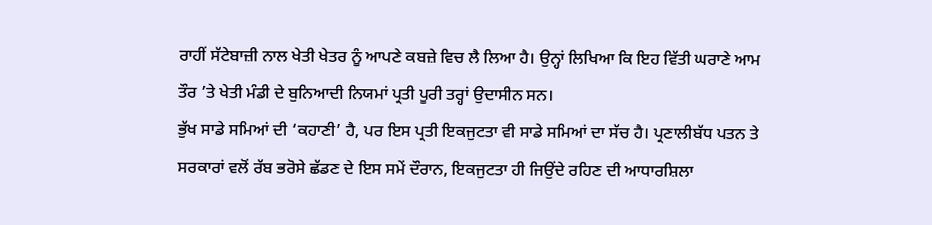ਰਾਹੀਂ ਸੱਟੇਬਾਜ਼ੀ ਨਾਲ ਖੇਤੀ ਖੇਤਰ ਨੂੰ ਆਪਣੇ ਕਬਜ਼ੇ ਵਿਚ ਲੈ ਲਿਆ ਹੈ। ਉਨ੍ਹਾਂ ਲਿਖਿਆ ਕਿ ਇਹ ਵਿੱਤੀ ਘਰਾਣੇ ਆਮ ਤੌਰ ’ਤੇ ਖੇਤੀ ਮੰਡੀ ਦੇ ਬੁਨਿਆਦੀ ਨਿਯਮਾਂ ਪ੍ਰਤੀ ਪੂਰੀ ਤਰ੍ਹਾਂ ਉਦਾਸੀਨ ਸਨ।
ਭੁੱਖ ਸਾਡੇ ਸਮਿਆਂ ਦੀ ‘ਕਹਾਣੀ’ ਹੈ, ਪਰ ਇਸ ਪ੍ਰਤੀ ਇਕਜੁਟਤਾ ਵੀ ਸਾਡੇ ਸਮਿਆਂ ਦਾ ਸੱਚ ਹੈ। ਪ੍ਰਣਾਲੀਬੱਧ ਪਤਨ ਤੇ ਸਰਕਾਰਾਂ ਵਲੋਂ ਰੱਬ ਭਰੋਸੇ ਛੱਡਣ ਦੇ ਇਸ ਸਮੇਂ ਦੌਰਾਨ, ਇਕਜੁਟਤਾ ਹੀ ਜਿਉਂਦੇ ਰਹਿਣ ਦੀ ਆਧਾਰਸ਼ਿਲਾ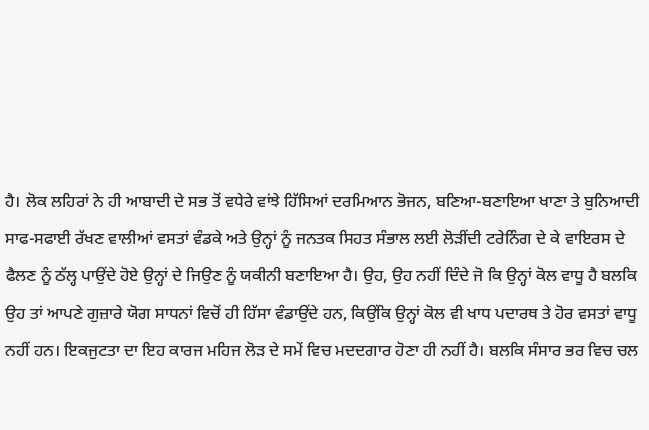ਹੈ। ਲੋਕ ਲਹਿਰਾਂ ਨੇ ਹੀ ਆਬਾਦੀ ਦੇ ਸਭ ਤੋਂ ਵਧੇਰੇ ਵਾਂਝੇ ਹਿੱਸਿਆਂ ਦਰਮਿਆਨ ਭੋਜਨ, ਬਣਿਆ-ਬਣਾਇਆ ਖਾਣਾ ਤੇ ਬੁਨਿਆਦੀ ਸਾਫ-ਸਫਾਈ ਰੱਖਣ ਵਾਲੀਆਂ ਵਸਤਾਂ ਵੰਡਕੇ ਅਤੇ ਉਨ੍ਹਾਂ ਨੂੰ ਜਨਤਕ ਸਿਹਤ ਸੰਭਾਲ ਲਈ ਲੋੜੀਂਦੀ ਟਰੇਨਿੰਗ ਦੇ ਕੇ ਵਾਇਰਸ ਦੇ ਫੈਲਣ ਨੂੰ ਠੱਲ੍ਹ ਪਾਉਂਦੇ ਹੋਏ ਉਨ੍ਹਾਂ ਦੇ ਜਿਉਣ ਨੂੰ ਯਕੀਨੀ ਬਣਾਇਆ ਹੈ। ਉਹ, ਉਹ ਨਹੀਂ ਦਿੰਦੇ ਜੋ ਕਿ ਉਨ੍ਹਾਂ ਕੋਲ ਵਾਧੂ ਹੈ ਬਲਕਿ ਉਹ ਤਾਂ ਆਪਣੇ ਗੁਜ਼ਾਰੇ ਯੋਗ ਸਾਧਨਾਂ ਵਿਚੋਂ ਹੀ ਹਿੱਸਾ ਵੰਡਾਉਂਦੇ ਹਨ, ਕਿਉਂਕਿ ਉਨ੍ਹਾਂ ਕੋਲ ਵੀ ਖਾਧ ਪਦਾਰਥ ਤੇ ਹੋਰ ਵਸਤਾਂ ਵਾਧੂ ਨਹੀਂ ਹਨ। ਇਕਜੁਟਤਾ ਦਾ ਇਹ ਕਾਰਜ ਮਹਿਜ ਲੋੜ ਦੇ ਸਮੇਂ ਵਿਚ ਮਦਦਗਾਰ ਹੋਣਾ ਹੀ ਨਹੀਂ ਹੈ। ਬਲਕਿ ਸੰਸਾਰ ਭਰ ਵਿਚ ਚਲ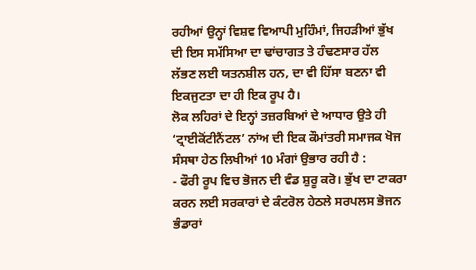ਰਹੀਆਂ ਉਨ੍ਹਾਂ ਵਿਸ਼ਵ ਵਿਆਪੀ ਮੁਹਿੰਮਾਂ, ਜਿਹੜੀਆਂ ਭੁੱਖ ਦੀ ਇਸ ਸਮੱਸਿਆ ਦਾ ਢਾਂਚਾਗਤ ਤੇ ਹੰਢਣਸਾਰ ਹੱਲ ਲੱਭਣ ਲਈ ਯਤਨਸ਼ੀਲ ਹਨ, ਦਾ ਵੀ ਹਿੱਸਾ ਬਣਨਾ ਵੀ ਇਕਜੁਟਤਾ ਦਾ ਹੀ ਇਕ ਰੂਪ ਹੈ।
ਲੋਕ ਲਹਿਰਾਂ ਦੇ ਇਨ੍ਹਾਂ ਤਜ਼ਰਬਿਆਂ ਦੇ ਆਧਾਰ ਉਤੇ ਹੀ ‘ਟ੍ਰਾਈਕੋਂਟੀਨੈਂਟਲ’ ਨਾਂਅ ਦੀ ਇਕ ਕੌਮਾਂਤਰੀ ਸਮਾਜਕ ਖੋਜ ਸੰਸਥਾ ਹੇਠ ਲਿਖੀਆਂ 10 ਮੰਗਾਂ ਉਭਾਰ ਰਹੀ ਹੈ :
- ਫੌਰੀ ਰੂਪ ਵਿਚ ਭੋਜਨ ਦੀ ਵੰਡ ਸ਼ੁਰੂ ਕਰੋ। ਭੁੱਖ ਦਾ ਟਾਕਰਾ ਕਰਨ ਲਈ ਸਰਕਾਰਾਂ ਦੇ ਕੰਟਰੋਲ ਹੇਠਲੇ ਸਰਪਲਸ ਭੋਜਨ ਭੰਡਾਰਾਂ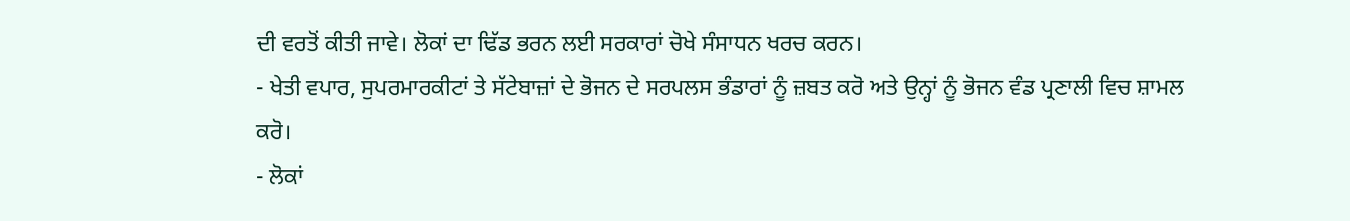ਦੀ ਵਰਤੋਂ ਕੀਤੀ ਜਾਵੇ। ਲੋਕਾਂ ਦਾ ਢਿੱਡ ਭਰਨ ਲਈ ਸਰਕਾਰਾਂ ਚੋਖੇ ਸੰਸਾਧਨ ਖਰਚ ਕਰਨ।
- ਖੇਤੀ ਵਪਾਰ, ਸੁਪਰਮਾਰਕੀਟਾਂ ਤੇ ਸੱਟੇਬਾਜ਼ਾਂ ਦੇ ਭੋਜਨ ਦੇ ਸਰਪਲਸ ਭੰਡਾਰਾਂ ਨੂੰ ਜ਼ਬਤ ਕਰੋ ਅਤੇ ਉਨ੍ਹਾਂ ਨੂੰ ਭੋਜਨ ਵੰਡ ਪ੍ਰਣਾਲੀ ਵਿਚ ਸ਼ਾਮਲ ਕਰੋ।
- ਲੋਕਾਂ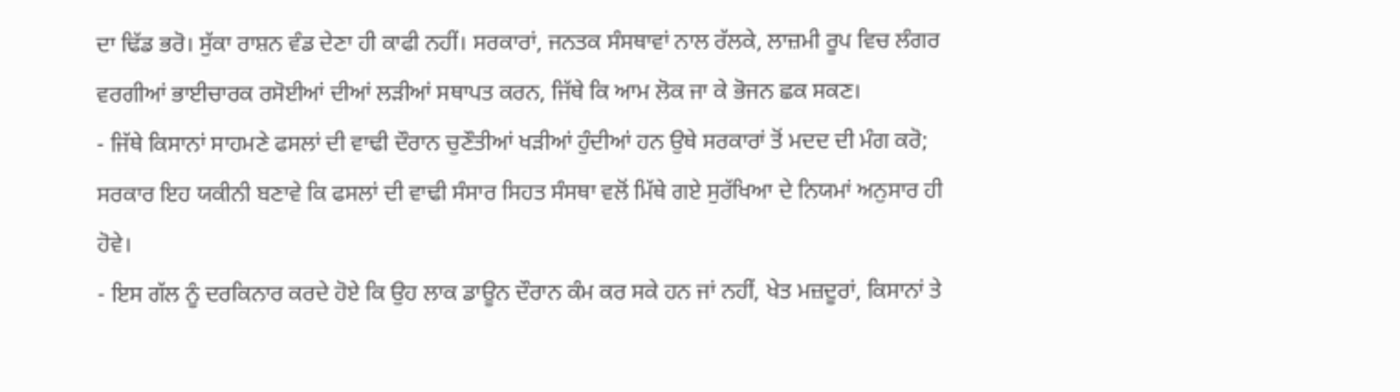ਦਾ ਢਿੱਡ ਭਰੋ। ਸੁੱਕਾ ਰਾਸ਼ਨ ਵੰਡ ਦੇਣਾ ਹੀ ਕਾਫੀ ਨਹੀਂ। ਸਰਕਾਰਾਂ, ਜਨਤਕ ਸੰਸਥਾਵਾਂ ਨਾਲ ਰੱਲਕੇ, ਲਾਜ਼ਮੀ ਰੂਪ ਵਿਚ ਲੰਗਰ ਵਰਗੀਆਂ ਭਾਈਚਾਰਕ ਰਸੋਈਆਂ ਦੀਆਂ ਲੜੀਆਂ ਸਥਾਪਤ ਕਰਨ, ਜਿੱਥੇ ਕਿ ਆਮ ਲੋਕ ਜਾ ਕੇ ਭੋਜਨ ਛਕ ਸਕਣ।
- ਜਿੱਥੇ ਕਿਸਾਨਾਂ ਸਾਹਮਣੇ ਫਸਲਾਂ ਦੀ ਵਾਢੀ ਦੌਰਾਨ ਚੁਣੌਤੀਆਂ ਖੜੀਆਂ ਹੁੰਦੀਆਂ ਹਨ ਉਥੇ ਸਰਕਾਰਾਂ ਤੋਂ ਮਦਦ ਦੀ ਮੰਗ ਕਰੋ; ਸਰਕਾਰ ਇਹ ਯਕੀਨੀ ਬਣਾਵੇ ਕਿ ਫਸਲਾਂ ਦੀ ਵਾਢੀ ਸੰਸਾਰ ਸਿਹਤ ਸੰਸਥਾ ਵਲੋਂ ਮਿੱਥੇ ਗਏ ਸੁਰੱਖਿਆ ਦੇ ਨਿਯਮਾਂ ਅਨੁਸਾਰ ਹੀ ਹੋਵੇ।
- ਇਸ ਗੱਲ ਨੂੰ ਦਰਕਿਨਾਰ ਕਰਦੇ ਹੋਏ ਕਿ ਉਹ ਲਾਕ ਡਾਊਨ ਦੌਰਾਨ ਕੰਮ ਕਰ ਸਕੇ ਹਨ ਜਾਂ ਨਹੀਂ, ਖੇਤ ਮਜ਼ਦੂਰਾਂ, ਕਿਸਾਨਾਂ ਤੇ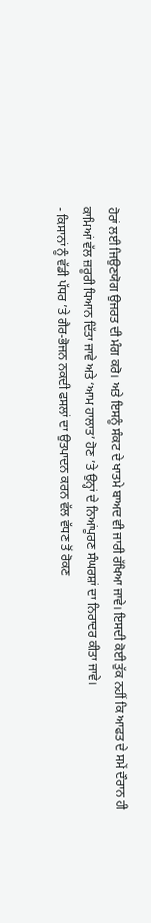ਹੋਰਾਂ ਲਈ ਜਿਉਣਯੋਗ ਉਜਰਤ ਦੀ ਮੰਗ ਕਰੋ। ਅਤੇ ਇਸਨੂੰ ਸੰਕਟ ਦੇ ਖਾਤਮੇ ਬਾਅਦ ਵੀ ਜਾਰੀ ਰੱਖਿਆ ਜਾਵੇ। ਇਸਦੀ ਕੋਈ ਤੁੱਕ ਨਹੀਂ ਕਿ ਆਫਤ ਦੇ ਸਮੇਂ ਦੌਰਾਨ ਹੀ ਕਾਮਿਆਂ ਵੱਲ ਜ਼ਰੂਰੀ ਧਿਆਨ ਦਿੱਤਾ ਜਾਵੇ ਅਤੇ ‘ਆਮ ਹਾਲਾਤ’ ਹੋਣ ’ਤੇ ਉਨ੍ਹਾਂ ਦੇ ਨਿਆਂਪੂਰਣ ਸੰਘਰਸ਼ਾਂ ਦਾ ਨਿਰਾਦਰ ਕੀਤਾ ਜਾਵੇ।
- ਕਿਸਾਨਾਂ ਨੂੰ ਵੱਡੀ ਪੱਧਰ ’ਤੇ ਗੈਰ-ਭੋਜਨ ਨਕਦੀ ਫਸਲਾਂ ਦਾ ਉਤਪਾਦਨ ਕਰਨ ਵੱਲ ਵੱਧਣ ਤੋਂ ਰੋਕਣ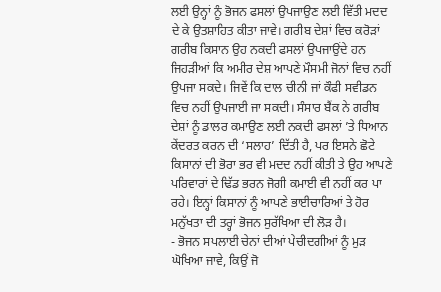ਲਈ ਉਨ੍ਹਾਂ ਨੂੰ ਭੋਜਨ ਫਸਲਾਂ ਉਪਜਾਉਣ ਲਈ ਵਿੱਤੀ ਮਦਦ ਦੇ ਕੇ ਉਤਸ਼ਾਹਿਤ ਕੀਤਾ ਜਾਵੇ। ਗਰੀਬ ਦੇਸ਼ਾਂ ਵਿਚ ਕਰੋੜਾਂ ਗਰੀਬ ਕਿਸਾਨ ਉਹ ਨਕਦੀ ਫਸਲਾਂ ਉਪਜਾਉਂਦੇ ਹਨ ਜਿਹੜੀਆਂ ਕਿ ਅਮੀਰ ਦੇਸ਼ ਆਪਣੇ ਮੌਸਮੀ ਜੋਨਾਂ ਵਿਚ ਨਹੀਂ ਉਪਜਾ ਸਕਦੇ। ਜਿਵੇਂ ਕਿ ਦਾਲ ਚੀਨੀ ਜਾਂ ਕੌਫੀ ਸਵੀਡਨ ਵਿਚ ਨਹੀਂ ਉਪਜਾਈ ਜਾ ਸਕਦੀ। ਸੰਸਾਰ ਬੈਂਕ ਨੇ ਗਰੀਬ ਦੇਸ਼ਾਂ ਨੂੰ ਡਾਲਰ ਕਮਾਉਣ ਲਈ ਨਕਦੀ ਫਸਲਾਂ ’ਤੇ ਧਿਆਨ ਕੇਂਦਰਤ ਕਰਨ ਦੀ ‘ਸਲਾਹ’ ਦਿੱਤੀ ਹੈ, ਪਰ ਇਸਨੇ ਛੋਟੇ ਕਿਸਾਨਾਂ ਦੀ ਭੋਰਾ ਭਰ ਵੀ ਮਦਦ ਨਹੀਂ ਕੀਤੀ ਤੇ ਉਹ ਆਪਣੇ ਪਰਿਵਾਰਾਂ ਦੇ ਢਿੱਡ ਭਰਨ ਜੋਗੀ ਕਮਾਈ ਵੀ ਨਹੀਂ ਕਰ ਪਾ ਰਹੇ। ਇਨ੍ਹਾਂ ਕਿਸਾਨਾਂ ਨੂੰ ਆਪਣੇ ਭਾਈਚਾਰਿਆਂ ਤੇ ਹੋਰ ਮਨੁੱਖਤਾ ਦੀ ਤਰ੍ਹਾਂ ਭੋਜਨ ਸੁਰੱਖਿਆ ਦੀ ਲੋੜ ਹੈ।
- ਭੋਜਨ ਸਪਲਾਈ ਚੇਨਾਂ ਦੀਆਂ ਪੇਚੀਦਗੀਆਂ ਨੂੰ ਮੁੜ ਘੋਖਿਆ ਜਾਵੇ, ਕਿਉਂ ਜੋ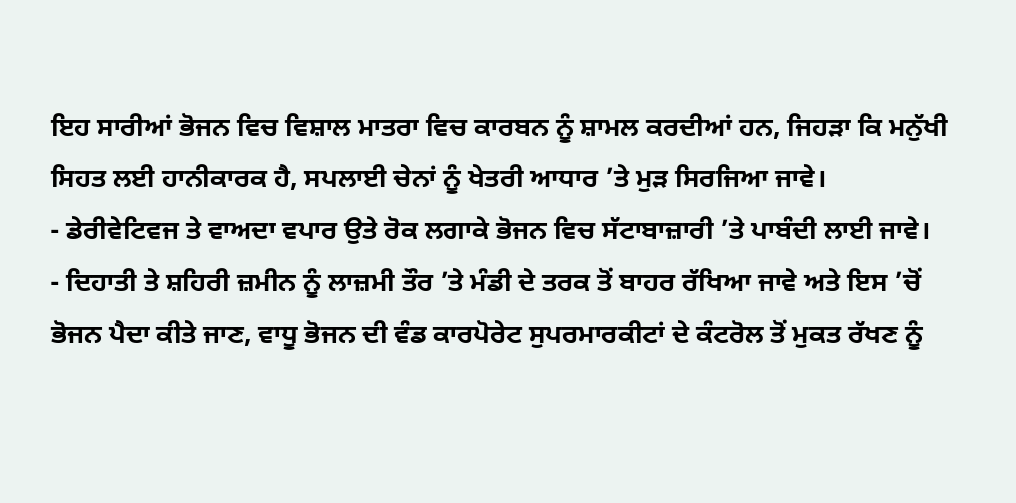ਇਹ ਸਾਰੀਆਂ ਭੋਜਨ ਵਿਚ ਵਿਸ਼ਾਲ ਮਾਤਰਾ ਵਿਚ ਕਾਰਬਨ ਨੂੰ ਸ਼ਾਮਲ ਕਰਦੀਆਂ ਹਨ, ਜਿਹੜਾ ਕਿ ਮਨੁੱਖੀ ਸਿਹਤ ਲਈ ਹਾਨੀਕਾਰਕ ਹੈ, ਸਪਲਾਈ ਚੇਨਾਂ ਨੂੰ ਖੇਤਰੀ ਆਧਾਰ ’ਤੇ ਮੁੜ ਸਿਰਜਿਆ ਜਾਵੇ।
- ਡੇਰੀਵੇਟਿਵਜ ਤੇ ਵਾਅਦਾ ਵਪਾਰ ਉਤੇ ਰੋਕ ਲਗਾਕੇ ਭੋਜਨ ਵਿਚ ਸੱਟਾਬਾਜ਼ਾਰੀ ’ਤੇ ਪਾਬੰਦੀ ਲਾਈ ਜਾਵੇ।
- ਦਿਹਾਤੀ ਤੇ ਸ਼ਹਿਰੀ ਜ਼ਮੀਨ ਨੂੰ ਲਾਜ਼ਮੀ ਤੌਰ ’ਤੇ ਮੰਡੀ ਦੇ ਤਰਕ ਤੋਂ ਬਾਹਰ ਰੱਖਿਆ ਜਾਵੇ ਅਤੇ ਇਸ ’ਚੋਂ ਭੋਜਨ ਪੈਦਾ ਕੀਤੇ ਜਾਣ, ਵਾਧੂ ਭੋਜਨ ਦੀ ਵੰਡ ਕਾਰਪੋਰੇਟ ਸੁਪਰਮਾਰਕੀਟਾਂ ਦੇ ਕੰਟਰੋਲ ਤੋਂ ਮੁਕਤ ਰੱਖਣ ਨੂੰ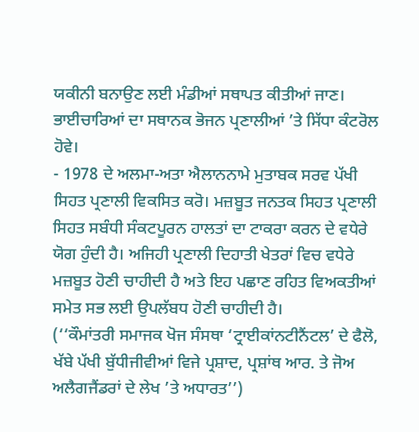ਯਕੀਨੀ ਬਨਾਉਣ ਲਈ ਮੰਡੀਆਂ ਸਥਾਪਤ ਕੀਤੀਆਂ ਜਾਣ। ਭਾਈਚਾਰਿਆਂ ਦਾ ਸਥਾਨਕ ਭੋਜਨ ਪ੍ਰਣਾਲੀਆਂ ’ਤੇ ਸਿੱਧਾ ਕੰਟਰੋਲ ਹੋਵੇ।
- 1978 ਦੇ ਅਲਮਾ-ਅਤਾ ਐਲਾਨਨਾਮੇ ਮੁਤਾਬਕ ਸਰਵ ਪੱਖੀ ਸਿਹਤ ਪ੍ਰਣਾਲੀ ਵਿਕਸਿਤ ਕਰੋ। ਮਜ਼ਬੂਤ ਜਨਤਕ ਸਿਹਤ ਪ੍ਰਣਾਲੀ ਸਿਹਤ ਸਬੰਧੀ ਸੰਕਟਪੂਰਨ ਹਾਲਤਾਂ ਦਾ ਟਾਕਰਾ ਕਰਨ ਦੇ ਵਧੇਰੇ ਯੋਗ ਹੁੰਦੀ ਹੈ। ਅਜਿਹੀ ਪ੍ਰਣਾਲੀ ਦਿਹਾਤੀ ਖੇਤਰਾਂ ਵਿਚ ਵਧੇਰੇ ਮਜ਼ਬੂਤ ਹੋਣੀ ਚਾਹੀਦੀ ਹੈ ਅਤੇ ਇਹ ਪਛਾਣ ਰਹਿਤ ਵਿਅਕਤੀਆਂ ਸਮੇਤ ਸਭ ਲਈ ਉਪਲੱਬਧ ਹੋਣੀ ਚਾਹੀਦੀ ਹੈ।
(‘‘ਕੌਮਾਂਤਰੀ ਸਮਾਜਕ ਖੋਜ ਸੰਸਥਾ ‘ਟ੍ਰਾਈਕਾਂਨਟੀਨੈਂਟਲ’ ਦੇ ਫੈਲੋ, ਖੱਬੇ ਪੱਖੀ ਬੁੱਧੀਜੀਵੀਆਂ ਵਿਜੇ ਪ੍ਰਸ਼ਾਦ, ਪ੍ਰਸ਼ਾਂਥ ਆਰ. ਤੇ ਜੋਅ ਅਲੈਗਜੈਂਡਰਾਂ ਦੇ ਲੇਖ ’ਤੇ ਅਧਾਰਤ’’)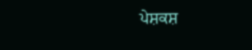ਪੇਸ਼ਕਸ਼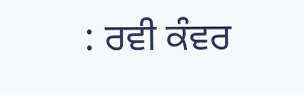: ਰਵੀ ਕੰਵਰ